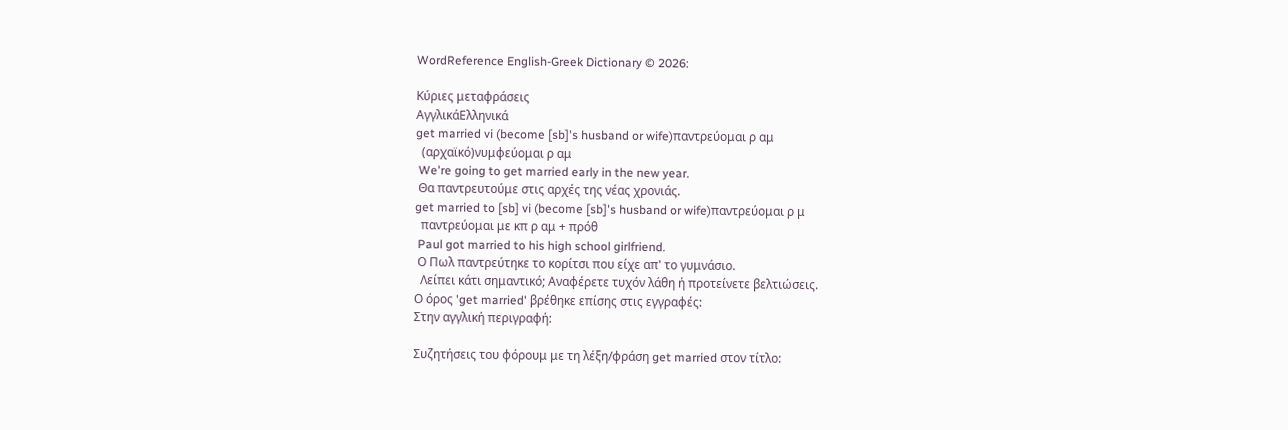WordReference English-Greek Dictionary © 2026:

Κύριες μεταφράσεις
ΑγγλικάΕλληνικά
get married vi (become [sb]'s husband or wife)παντρεύομαι ρ αμ
  (αρχαϊκό)νυμφεύομαι ρ αμ
 We're going to get married early in the new year.
 Θα παντρευτούμε στις αρχές της νέας χρονιάς.
get married to [sb] vi (become [sb]'s husband or wife)παντρεύομαι ρ μ
  παντρεύομαι με κπ ρ αμ + πρόθ
 Paul got married to his high school girlfriend.
 Ο Πωλ παντρεύτηκε το κορίτσι που είχε απ' το γυμνάσιο.
  Λείπει κάτι σημαντικό; Αναφέρετε τυχόν λάθη ή προτείνετε βελτιώσεις.
Ο όρος 'get married' βρέθηκε επίσης στις εγγραφές:
Στην αγγλική περιγραφή:

Συζητήσεις του φόρουμ με τη λέξη/φράση get married στον τίτλο: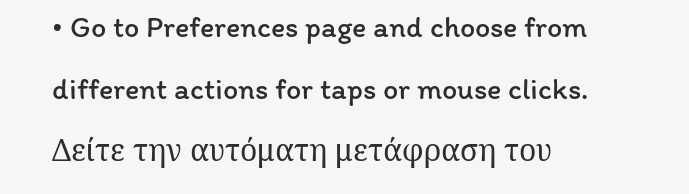• Go to Preferences page and choose from different actions for taps or mouse clicks.
Δείτε την αυτόματη μετάφραση του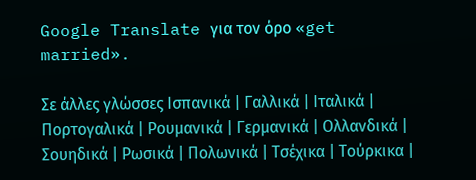Google Translate για τον όρο «get married».

Σε άλλες γλώσσες Ισπανικά | Γαλλικά | Ιταλικά | Πορτογαλικά | Ρουμανικά | Γερμανικά | Ολλανδικά | Σουηδικά | Ρωσικά | Πολωνικά | Τσέχικα | Τούρκικα |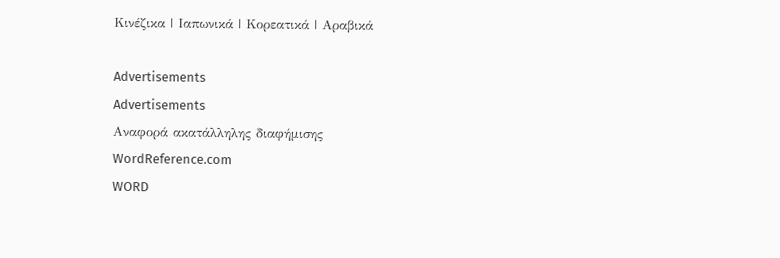Κινέζικα | Ιαπωνικά | Κορεατικά | Αραβικά

Advertisements
Advertisements
Αναφορά ακατάλληλης διαφήμισης
WordReference.com
WORD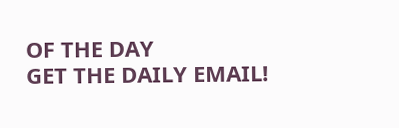OF THE DAY
GET THE DAILY EMAIL!